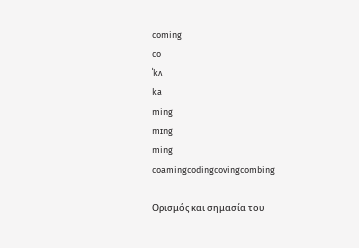coming
co
ˈkʌ
ka
ming
mɪng
ming
coamingcodingcovingcombing

Ορισμός και σημασία του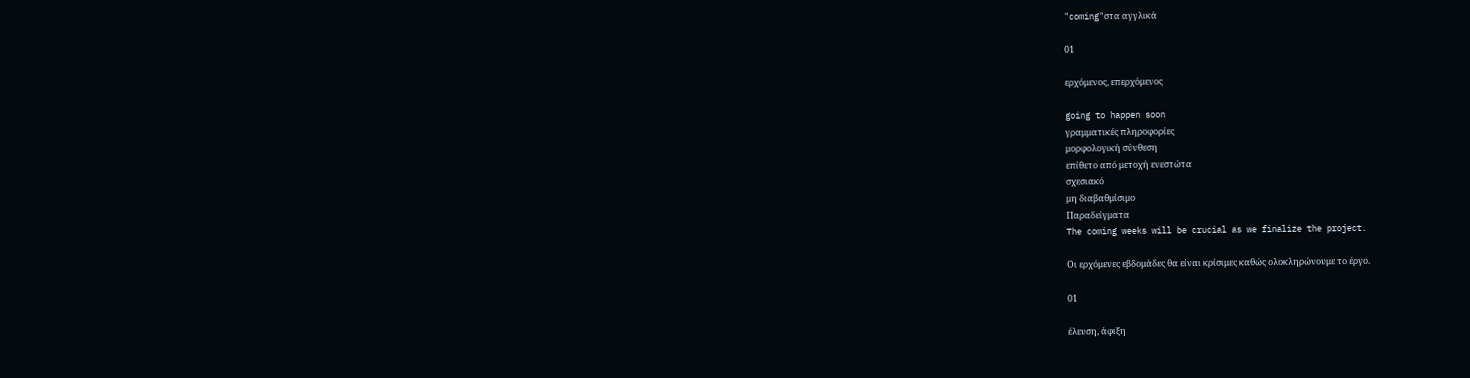"coming"στα αγγλικά

01

ερχόμενος, επερχόμενος

going to happen soon
γραμματικές πληροφορίες
μορφολογική σύνθεση
επίθετο από μετοχή ενεστώτα
σχεσιακό
μη διαβαθμίσιμο
Παραδείγματα
The coming weeks will be crucial as we finalize the project.

Οι ερχόμενες εβδομάδες θα είναι κρίσιμες καθώς ολοκληρώνουμε το έργο.

01

έλευση, άφιξη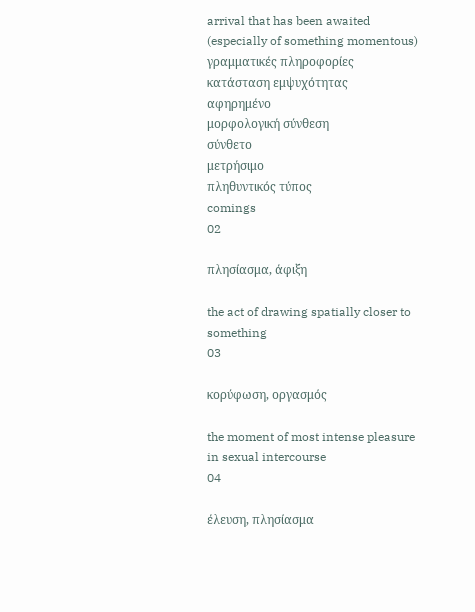arrival that has been awaited (especially of something momentous)
γραμματικές πληροφορίες
κατάσταση εμψυχότητας
αφηρημένο
μορφολογική σύνθεση
σύνθετο
μετρήσιμο
πληθυντικός τύπος
comings
02

πλησίασμα, άφιξη

the act of drawing spatially closer to something
03

κορύφωση, οργασμός

the moment of most intense pleasure in sexual intercourse
04

έλευση, πλησίασμα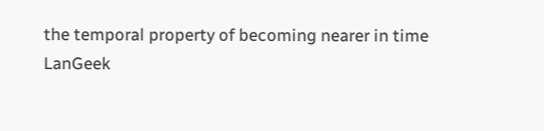the temporal property of becoming nearer in time
LanGeek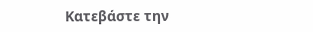Κατεβάστε την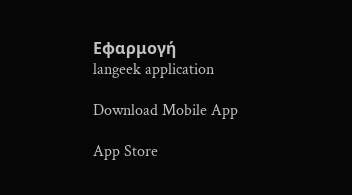Εφαρμογή
langeek application

Download Mobile App

App Store